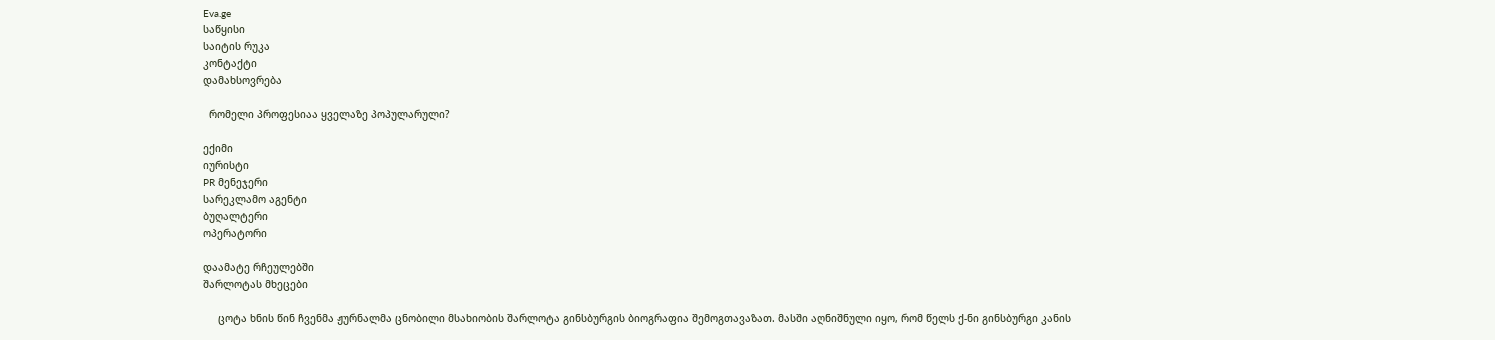Eva.ge
საწყისი
საიტის რუკა
კონტაქტი
დამახსოვრება

  რომელი პროფესიაა ყველაზე პოპულარული?

ექიმი
იურისტი
PR მენეჯერი
სარეკლამო აგენტი
ბუღალტერი
ოპერატორი

დაამატე რჩეულებში
შარლოტას მხეცები

     ცოტა ხნის წინ ჩვენმა ჟურნალმა ცნობილი მსახიობის შარლოტა გინსბურგის ბიოგრაფია შემოგთავაზათ. მასში აღნიშნული იყო, რომ წელს ქ-ნი გინსბურგი კანის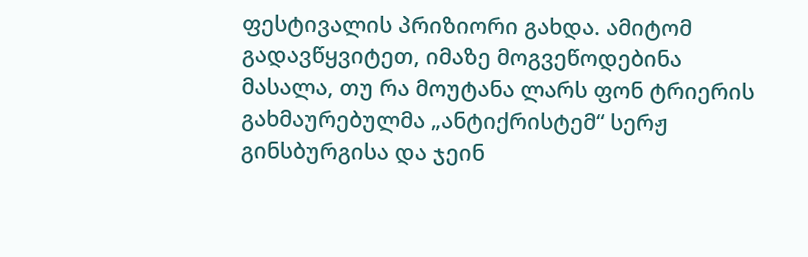ფესტივალის პრიზიორი გახდა. ამიტომ გადავწყვიტეთ, იმაზე მოგვეწოდებინა მასალა, თუ რა მოუტანა ლარს ფონ ტრიერის გახმაურებულმა „ანტიქრისტემ“ სერჟ გინსბურგისა და ჯეინ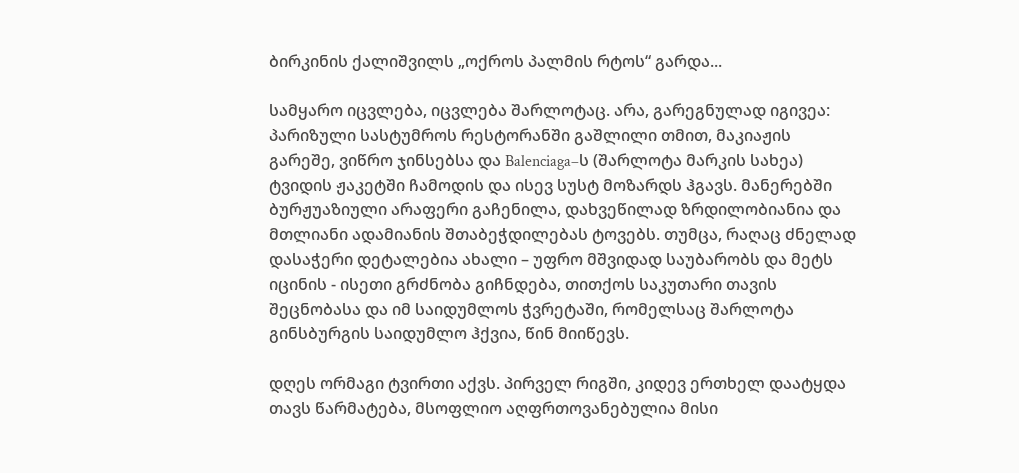ბირკინის ქალიშვილს „ოქროს პალმის რტოს“ გარდა...

სამყარო იცვლება, იცვლება შარლოტაც. არა, გარეგნულად იგივეა: პარიზული სასტუმროს რესტორანში გაშლილი თმით, მაკიაჟის გარეშე, ვიწრო ჯინსებსა და Balenciaga–ს (შარლოტა მარკის სახეა) ტვიდის ჟაკეტში ჩამოდის და ისევ სუსტ მოზარდს ჰგავს. მანერებში ბურჟუაზიული არაფერი გაჩენილა, დახვეწილად ზრდილობიანია და მთლიანი ადამიანის შთაბეჭდილებას ტოვებს. თუმცა, რაღაც ძნელად დასაჭერი დეტალებია ახალი – უფრო მშვიდად საუბარობს და მეტს იცინის - ისეთი გრძნობა გიჩნდება, თითქოს საკუთარი თავის შეცნობასა და იმ საიდუმლოს ჭვრეტაში, რომელსაც შარლოტა გინსბურგის საიდუმლო ჰქვია, წინ მიიწევს.

დღეს ორმაგი ტვირთი აქვს. პირველ რიგში, კიდევ ერთხელ დაატყდა თავს წარმატება, მსოფლიო აღფრთოვანებულია მისი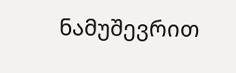ნამუშევრით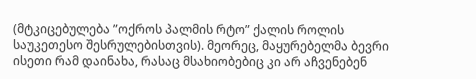(მტკიცებულება ”ოქროს პალმის რტო” ქალის როლის საუკეთესო შესრულებისთვის). მეორეც, მაყურებელმა ბევრი ისეთი რამ დაინახა, რასაც მსახიობებიც კი არ აჩვენებენ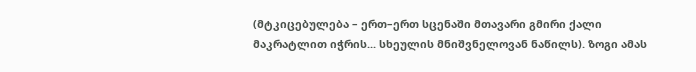(მტკიცებულება – ერთ–ერთ სცენაში მთავარი გმირი ქალი მაკრატლით იჭრის... სხეულის მნიშვნელოვან ნაწილს). ზოგი ამას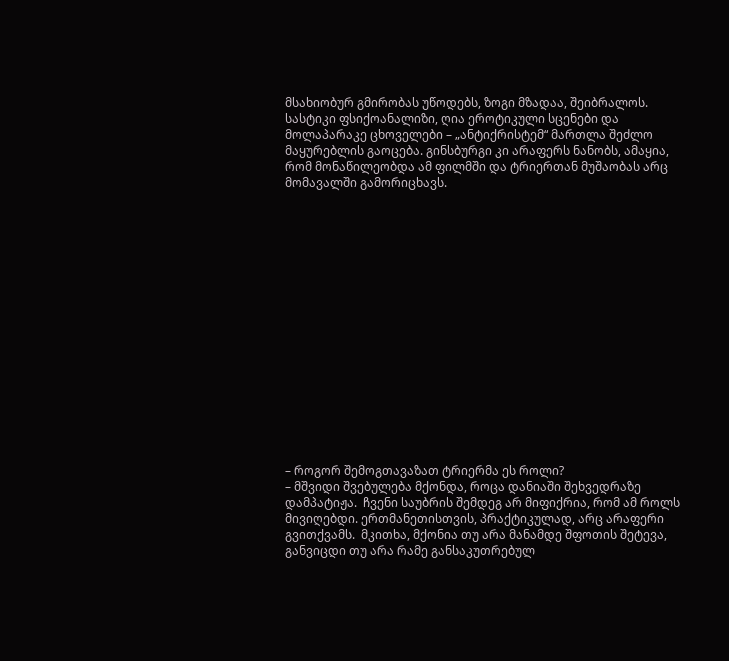მსახიობურ გმირობას უწოდებს, ზოგი მზადაა, შეიბრალოს. სასტიკი ფსიქოანალიზი, ღია ეროტიკული სცენები და მოლაპარაკე ცხოველები – „ანტიქრისტემ“ მართლა შეძლო მაყურებლის გაოცება. გინსბურგი კი არაფერს ნანობს, ამაყია, რომ მონაწილეობდა ამ ფილმში და ტრიერთან მუშაობას არც მომავალში გამორიცხავს.

















– როგორ შემოგთავაზათ ტრიერმა ეს როლი?
– მშვიდი შვებულება მქონდა, როცა დანიაში შეხვედრაზე დამპატიჟა.  ჩვენი საუბრის შემდეგ არ მიფიქრია, რომ ამ როლს მივიღებდი. ერთმანეთისთვის, პრაქტიკულად, არც არაფერი გვითქვამს.  მკითხა, მქონია თუ არა მანამდე შფოთის შეტევა, განვიცდი თუ არა რამე განსაკუთრებულ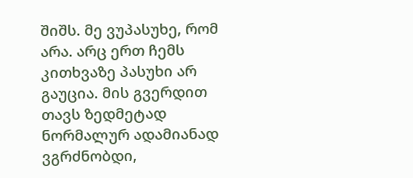შიშს. მე ვუპასუხე, რომ არა. არც ერთ ჩემს კითხვაზე პასუხი არ გაუცია. მის გვერდით თავს ზედმეტად ნორმალურ ადამიანად ვგრძნობდი,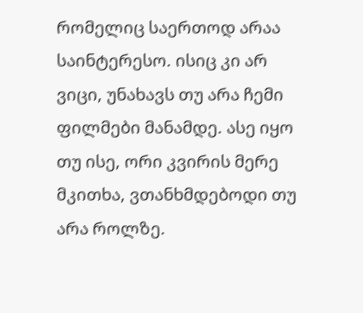რომელიც საერთოდ არაა საინტერესო. ისიც კი არ ვიცი, უნახავს თუ არა ჩემი ფილმები მანამდე. ასე იყო თუ ისე, ორი კვირის მერე მკითხა, ვთანხმდებოდი თუ არა როლზე.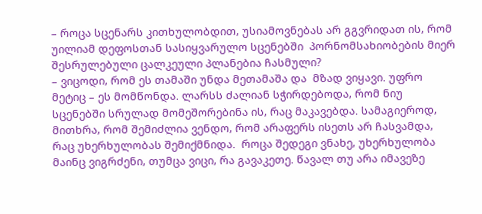– როცა სცენარს კითხულობდით, უსიამოვნებას არ გგვრიდათ ის, რომ უილიამ დეფოსთან სასიყვარულო სცენებში  პორნომსახიობების მიერ შესრულებული ცალკეული პლანებია ჩასმული?
– ვიცოდი, რომ ეს თამაში უნდა მეთამაშა და  მზად ვიყავი. უფრო მეტიც – ეს მომწონდა. ლარსს ძალიან სჭირდებოდა, რომ ნიუ სცენებში სრულად მომეშორებინა ის, რაც მაკავებდა. სამაგიეროდ, მითხრა, რომ შემიძლია ვენდო, რომ არაფერს ისეთს არ ჩასვამდა, რაც უხერხულობას შემიქმნიდა.  როცა შედეგი ვნახე, უხერხულობა მაინც ვიგრძენი, თუმცა ვიცი, რა გავაკეთე. წავალ თუ არა იმავეზე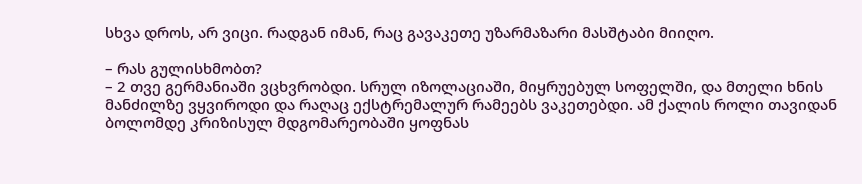სხვა დროს, არ ვიცი. რადგან იმან, რაც გავაკეთე უზარმაზარი მასშტაბი მიიღო.

– რას გულისხმობთ?
– 2 თვე გერმანიაში ვცხვრობდი. სრულ იზოლაციაში, მიყრუებულ სოფელში, და მთელი ხნის მანძილზე ვყვიროდი და რაღაც ექსტრემალურ რამეებს ვაკეთებდი. ამ ქალის როლი თავიდან ბოლომდე კრიზისულ მდგომარეობაში ყოფნას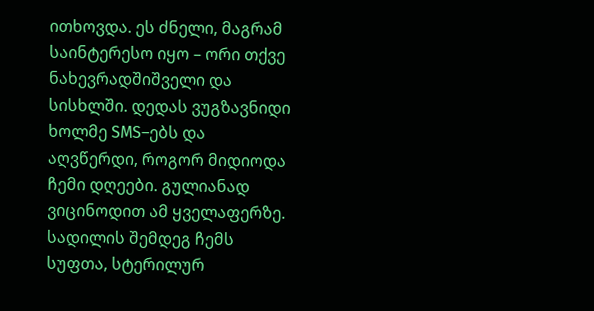ითხოვდა. ეს ძნელი, მაგრამ საინტერესო იყო – ორი თქვე ნახევრადშიშველი და სისხლში. დედას ვუგზავნიდი ხოლმე SMS–ებს და აღვწერდი, როგორ მიდიოდა ჩემი დღეები. გულიანად ვიცინოდით ამ ყველაფერზე. სადილის შემდეგ ჩემს სუფთა, სტერილურ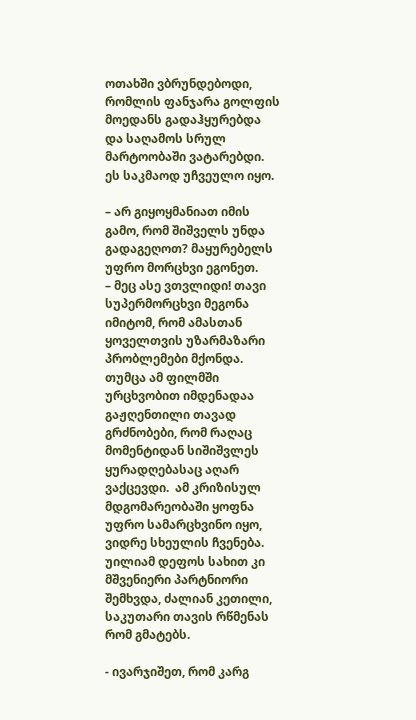ოთახში ვბრუნდებოდი, რომლის ფანჯარა გოლფის მოედანს გადაჰყურებდა და საღამოს სრულ მარტოობაში ვატარებდი. ეს საკმაოდ უჩვეულო იყო.

– არ გიყოყმანიათ იმის გამო, რომ შიშველს უნდა გადაგეღოთ? მაყურებელს უფრო მორცხვი ეგონეთ.
– მეც ასე ვთვლიდი! თავი სუპერმორცხვი მეგონა იმიტომ, რომ ამასთან ყოველთვის უზარმაზარი პრობლემები მქონდა. თუმცა ამ ფილმში ურცხვობით იმდენადაა გაჟღენთილი თავად გრძნობები, რომ რაღაც მომენტიდან სიშიშვლეს ყურადღებასაც აღარ ვაქცევდი.  ამ კრიზისულ მდგომარეობაში ყოფნა უფრო სამარცხვინო იყო, ვიდრე სხეულის ჩვენება. უილიამ დეფოს სახით კი მშვენიერი პარტნიორი შემხვდა, ძალიან კეთილი, საკუთარი თავის რწმენას რომ გმატებს.

- ივარჯიშეთ, რომ კარგ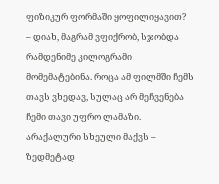ფიზიკურ ფორმაში ყოფილიყავით?
– დიახ, მაგრამ ვფიქრობ, სჯობდა რამდენიმე კილოგრამი მომემატებინა. როცა ამ ფილმში ჩემს თავს ვხედავ, სულაც არ მეჩვენება ჩემი თავი უფრო ლამაზი. არაქალური სხეული მაქვს – ზედმეტად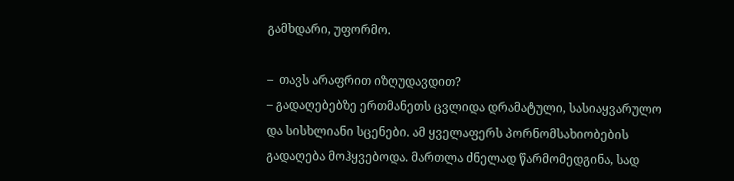გამხდარი, უფორმო.

–  თავს არაფრით იზღუდავდით?
– გადაღებებზე ერთმანეთს ცვლიდა დრამატული, სასიაყვარულო და სისხლიანი სცენები. ამ ყველაფერს პორნომსახიობების გადაღება მოჰყვებოდა. მართლა ძნელად წარმომედგინა, სად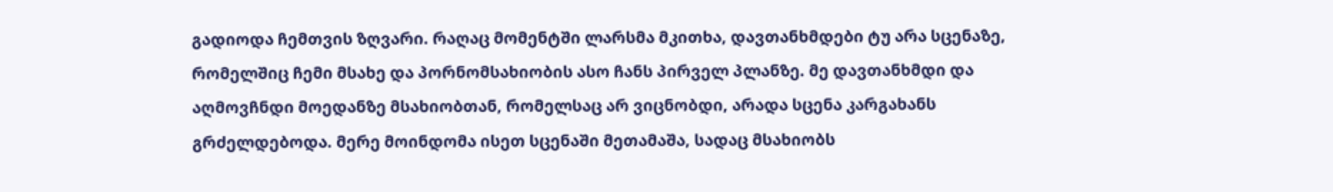გადიოდა ჩემთვის ზღვარი. რაღაც მომენტში ლარსმა მკითხა, დავთანხმდები ტუ არა სცენაზე, რომელშიც ჩემი მსახე და პორნომსახიობის ასო ჩანს პირველ პლანზე. მე დავთანხმდი და აღმოვჩნდი მოედანზე მსახიობთან, რომელსაც არ ვიცნობდი, არადა სცენა კარგახანს გრძელდებოდა. მერე მოინდომა ისეთ სცენაში მეთამაშა, სადაც მსახიობს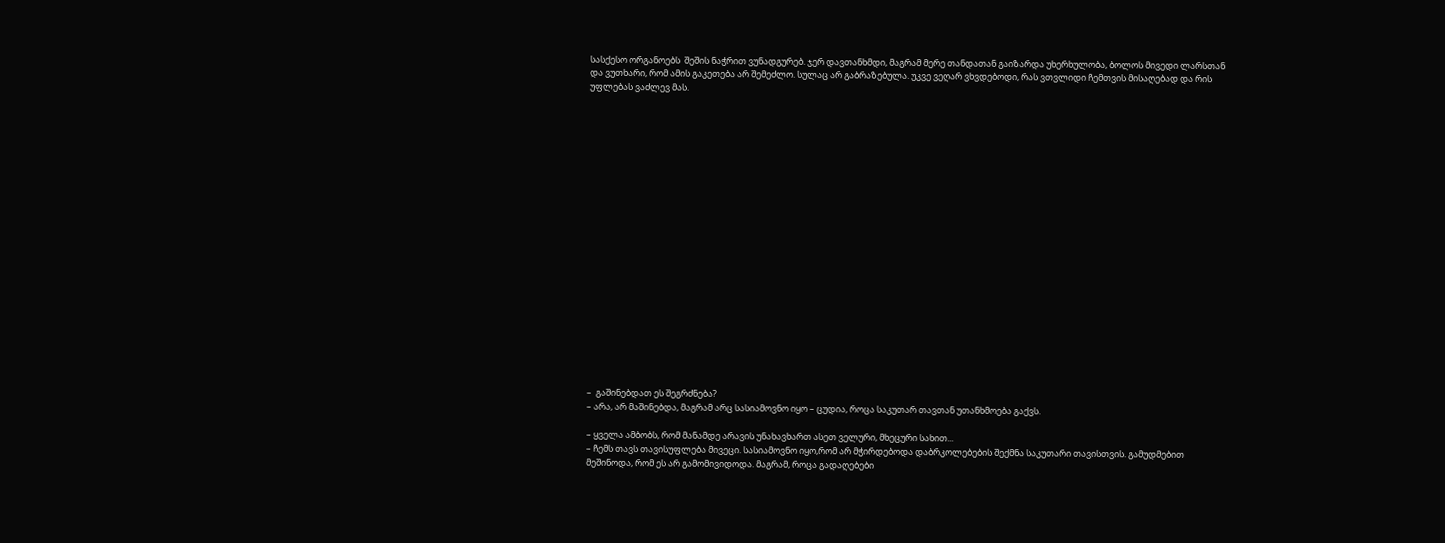სასქესო ორგანოებს  შეშის ნაჭრით ვუნადგურებ. ჯერ დავთანხმდი, მაგრამ მერე თანდათან გაიზარდა უხერხულობა, ბოლოს მივედი ლარსთან და ვუთხარი, რომ ამის გაკეთება არ შემეძლო. სულაც არ გაბრაზებულა. უკვე ვეღარ ვხვდებოდი, რას ვთვლიდი ჩემთვის მისაღებად და რის უფლებას ვაძლევ მას.





















–  გაშინებდათ ეს შეგრძნება?
– არა, არ მაშინებდა, მაგრამ არც სასიამოვნო იყო – ცუდია, როცა საკუთარ თავთან უთანხმოება გაქვს.

– ყველა ამბობს, რომ მანამდე არავის უნახავხართ ასეთ ველური, მხეცური სახით...
– ჩემს თავს თავისუფლება მივეცი. სასიამოვნო იყო,რომ არ მჭირდებოდა დაბრკოლებების შექმნა საკუთარი თავისთვის. გამუდმებით მეშინოდა, რომ ეს არ გამომივიდოდა. მაგრამ, როცა გადაღებები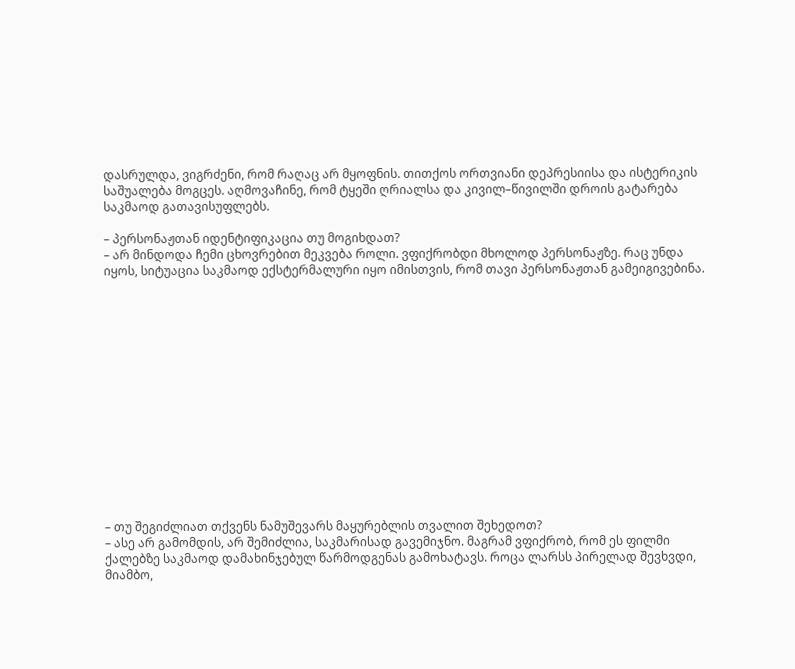დასრულდა, ვიგრძენი, რომ რაღაც არ მყოფნის. თითქოს ორთვიანი დეპრესიისა და ისტერიკის საშუალება მოგცეს. აღმოვაჩინე, რომ ტყეში ღრიალსა და კივილ–წივილში დროის გატარება საკმაოდ გათავისუფლებს.

– პერსონაჟთან იდენტიფიკაცია თუ მოგიხდათ?
– არ მინდოდა ჩემი ცხოვრებით მეკვება როლი. ვფიქრობდი მხოლოდ პერსონაჟზე. რაც უნდა იყოს, სიტუაცია საკმაოდ ექსტერმალური იყო იმისთვის, რომ თავი პერსონაჟთან გამეიგივებინა.















– თუ შეგიძლიათ თქვენს ნამუშევარს მაყურებლის თვალით შეხედოთ?
– ასე არ გამომდის, არ შემიძლია, საკმარისად გავემიჯნო. მაგრამ ვფიქრობ, რომ ეს ფილმი ქალებზე საკმაოდ დამახინჯებულ წარმოდგენას გამოხატავს. როცა ლარსს პირელად შევხვდი, მიამბო,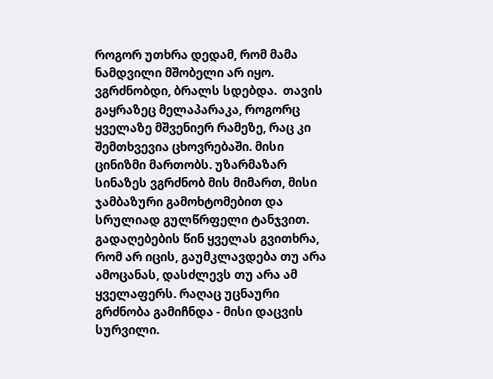როგორ უთხრა დედამ, რომ მამა ნამდვილი მშობელი არ იყო. ვგრძნობდი, ბრალს სდებდა.  თავის გაყრაზეც მელაპარაკა, როგორც ყველაზე მშვენიერ რამეზე, რაც კი შემთხვევია ცხოვრებაში. მისი ცინიზმი მართობს. უზარმაზარ სინაზეს ვგრძნობ მის მიმართ, მისი ჯამბაზური გამოხტომებით და სრულიად გულწრფელი ტანჯვით.  გადაღებების წინ ყველას გვითხრა, რომ არ იცის, გაუმკლავდება თუ არა ამოცანას, დასძლევს თუ არა ამ ყველაფერს. რაღაც უცნაური გრძნობა გამიჩნდა - მისი დაცვის სურვილი.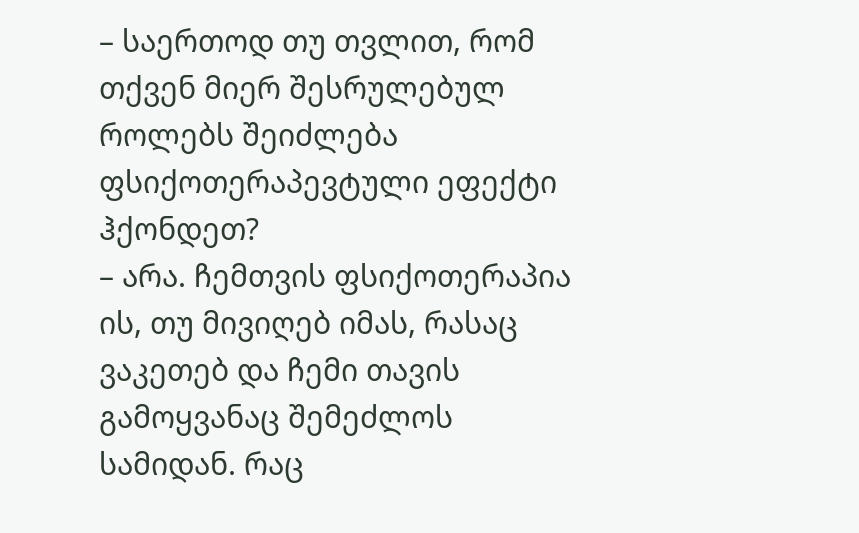– საერთოდ თუ თვლით, რომ თქვენ მიერ შესრულებულ როლებს შეიძლება ფსიქოთერაპევტული ეფექტი ჰქონდეთ?
– არა. ჩემთვის ფსიქოთერაპია ის, თუ მივიღებ იმას, რასაც ვაკეთებ და ჩემი თავის გამოყვანაც შემეძლოს სამიდან. რაც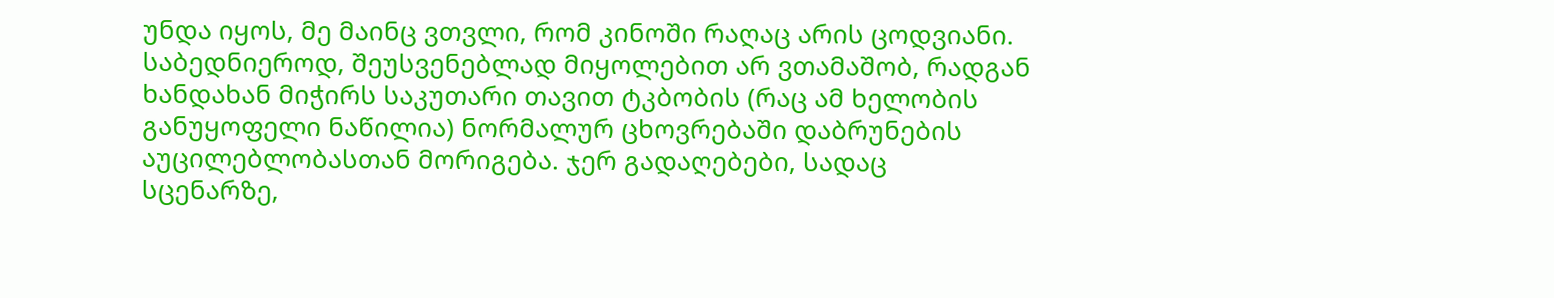უნდა იყოს, მე მაინც ვთვლი, რომ კინოში რაღაც არის ცოდვიანი. საბედნიეროდ, შეუსვენებლად მიყოლებით არ ვთამაშობ, რადგან ხანდახან მიჭირს საკუთარი თავით ტკბობის (რაც ამ ხელობის განუყოფელი ნაწილია) ნორმალურ ცხოვრებაში დაბრუნების აუცილებლობასთან მორიგება. ჯერ გადაღებები, სადაც სცენარზე,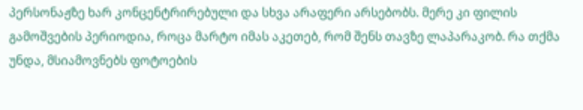პერსონაჟზე ხარ კონცენტრირებული და სხვა არაფერი არსებობს. მერე კი ფილის გამოშვების პერიოდია, როცა მარტო იმას აკეთებ, რომ შენს თავზე ლაპარაკობ. რა თქმა უნდა, მსიამოვნებს ფოტოების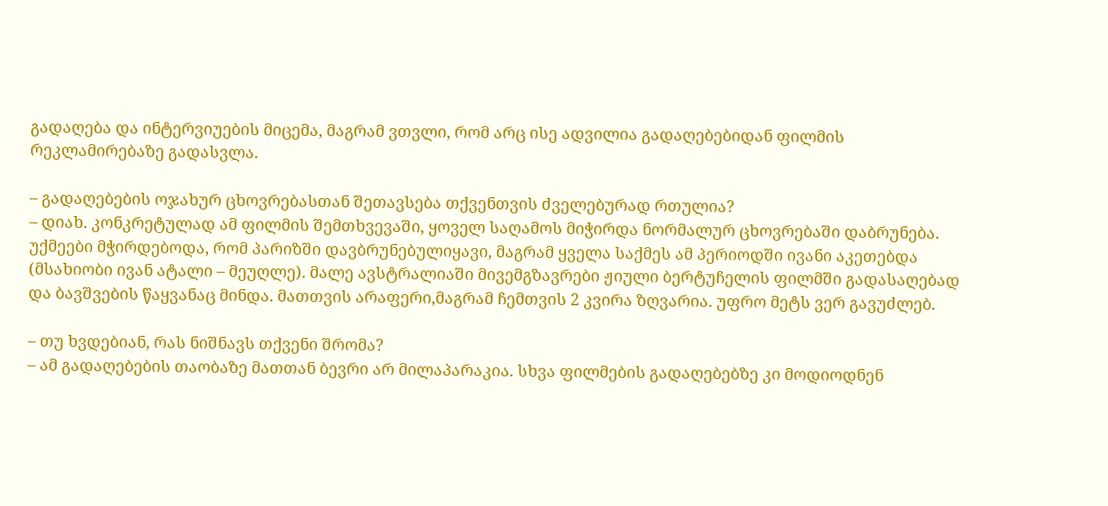გადაღება და ინტერვიუების მიცემა, მაგრამ ვთვლი, რომ არც ისე ადვილია გადაღებებიდან ფილმის რეკლამირებაზე გადასვლა.

– გადაღებების ოჯახურ ცხოვრებასთან შეთავსება თქვენთვის ძველებურად რთულია?
– დიახ. კონკრეტულად ამ ფილმის შემთხვევაში, ყოველ საღამოს მიჭირდა ნორმალურ ცხოვრებაში დაბრუნება. უქმეები მჭირდებოდა, რომ პარიზში დავბრუნებულიყავი, მაგრამ ყველა საქმეს ამ პერიოდში ივანი აკეთებდა (მსახიობი ივან ატალი – მეუღლე). მალე ავსტრალიაში მივემგზავრები ჟიული ბერტუჩელის ფილმში გადასაღებად და ბავშვების წაყვანაც მინდა. მათთვის არაფერი,მაგრამ ჩემთვის 2 კვირა ზღვარია. უფრო მეტს ვერ გავუძლებ.

– თუ ხვდებიან, რას ნიშნავს თქვენი შრომა?
– ამ გადაღებების თაობაზე მათთან ბევრი არ მილაპარაკია. სხვა ფილმების გადაღებებზე კი მოდიოდნენ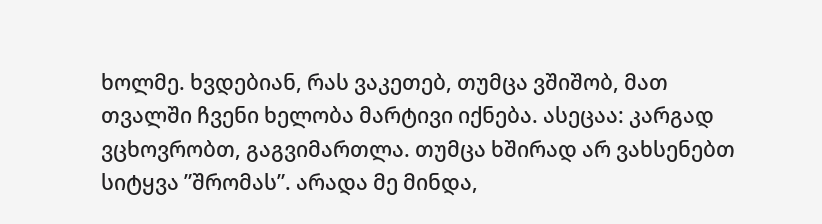ხოლმე. ხვდებიან, რას ვაკეთებ, თუმცა ვშიშობ, მათ თვალში ჩვენი ხელობა მარტივი იქნება. ასეცაა: კარგად ვცხოვრობთ, გაგვიმართლა. თუმცა ხშირად არ ვახსენებთ სიტყვა ”შრომას”. არადა მე მინდა,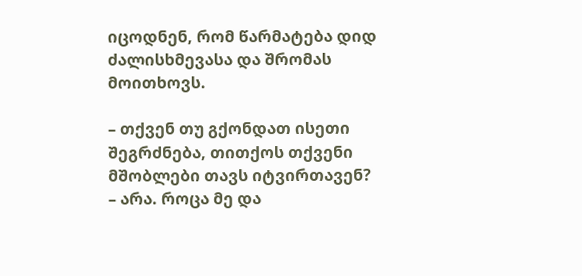იცოდნენ, რომ წარმატება დიდ ძალისხმევასა და შრომას მოითხოვს.

– თქვენ თუ გქონდათ ისეთი შეგრძნება, თითქოს თქვენი მშობლები თავს იტვირთავენ?
– არა. როცა მე და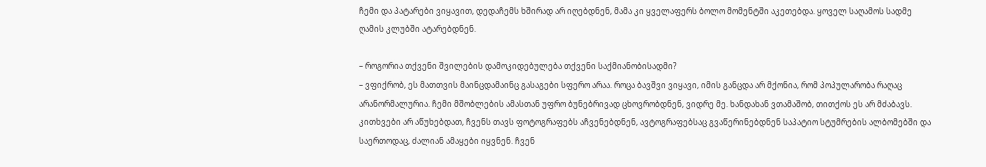ჩემი და პატარები ვიყავით, დედაჩემს ხშირად არ იღებდნენ, მამა კი ყველაფერს ბოლო მომენტში აკეთებდა. ყოველ საღამოს სადმე ღამის კლუბში ატარებდნენ.

– როგორია თქვენი შვილების დამოკიდებულება თქვენი საქმიანობისადმი?
– ვფიქრობ, ეს მათთვის მაინცდამაინც გასაგები სფერო არაა. როცა ბავშვი ვიყავი, იმის განცდა არ მქონია, რომ პოპულარობა რაღაც არანორმალურია. ჩემი მშობლების ამასთან უფრო ბუნებრივად ცხოვრობდნენ, ვიდრე მე. ხანდახან ვთამაშობ, თითქოს ეს არ მძაბავს. კითხვები არ აწუხებდათ, ჩვენს თავს ფოტოგრაფებს აჩვენებდნენ, ავტოგრაფებსაც გვაწერინებდნენ საპატიო სტუმრების ალბომებში და საერთოდაც, ძალიან ამაყები იყვნენ. ჩვენ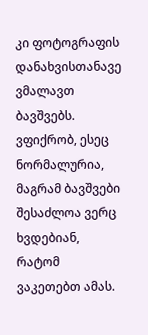კი ფოტოგრაფის დანახვისთანავე ვმალავთ ბავშვებს. ვფიქრობ, ესეც ნორმალურია, მაგრამ ბავშვები შესაძლოა ვერც ხვდებიან, რატომ ვაკეთებთ ამას.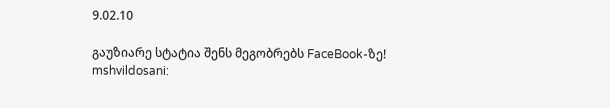9.02.10

გაუზიარე სტატია შენს მეგობრებს FaceBook-ზე!
mshvildosani: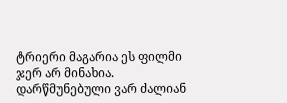ტრიერი მაგარია ეს ფილმი ჯერ არ მინახია. დარწმუნებული ვარ ძალიან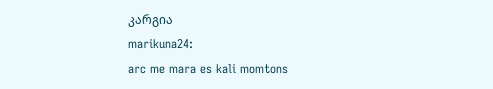კარგია
marikuna24:
arc me mara es kali momtons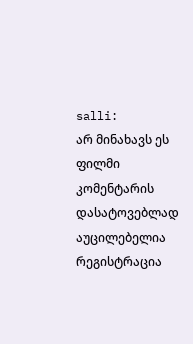salli:
არ მინახავს ეს ფილმი
კომენტარის დასატოვებლად აუცილებელია რეგისტრაცია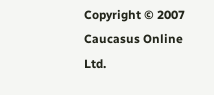Copyright © 2007 Caucasus Online Ltd.